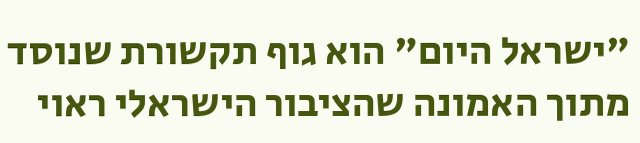"ישראל היום" הוא גוף תקשורת שנוסד מתוך האמונה שהציבור הישראלי ראוי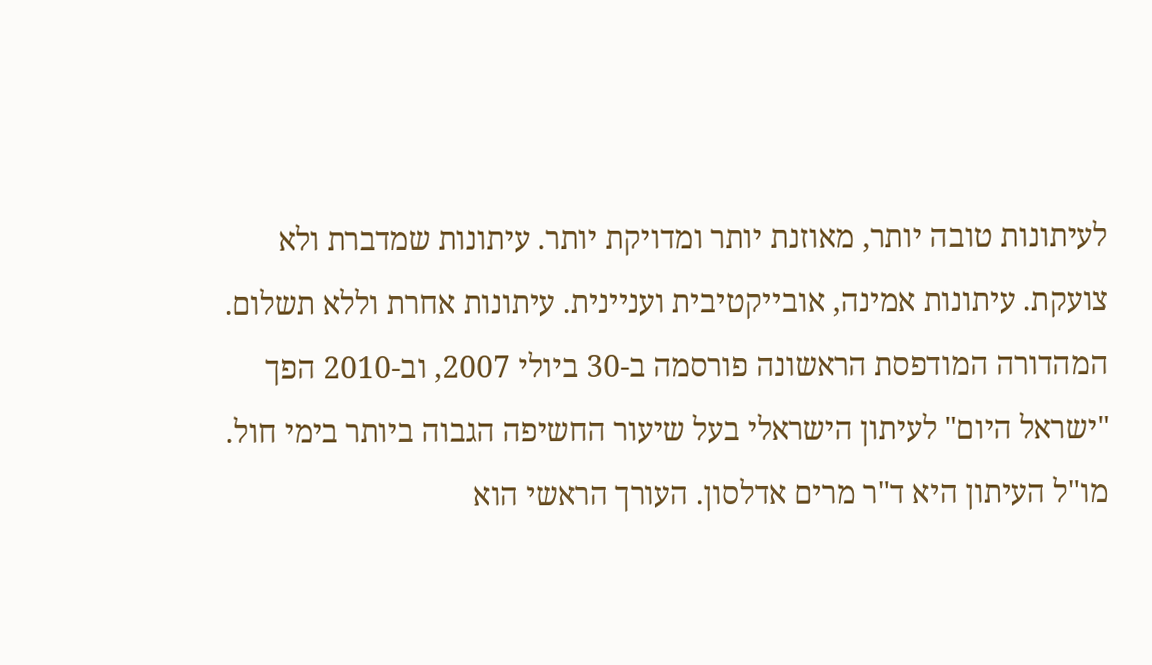לעיתונות טובה יותר, מאוזנת יותר ומדויקת יותר. עיתונות שמדברת ולא צועקת. עיתונות אמינה, אובייקטיבית ועניינית. עיתונות אחרת וללא תשלום. המהדורה המודפסת הראשונה פורסמה ב-30 ביולי 2007, וב-2010 הפך "ישראל היום" לעיתון הישראלי בעל שיעור החשיפה הגבוה ביותר בימי חול. מו"ל העיתון היא ד"ר מרים אדלסון. העורך הראשי הוא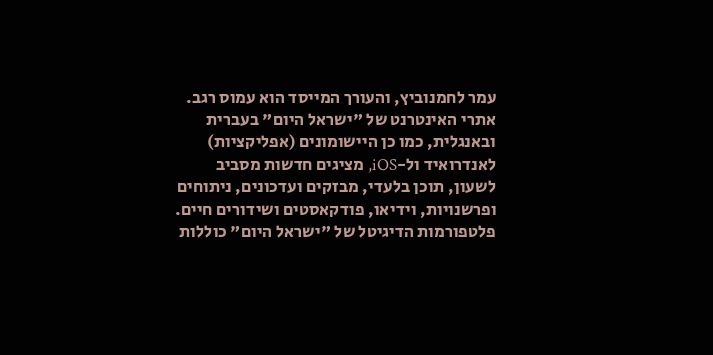עמר לחמנוביץ, והעורך המייסד הוא עמוס רגב. אתרי האינטרנט של "ישראל היום" בעברית ובאנגלית, כמו כן היישומונים (אפליקציות) לאנדרואיד ול-iOS, מציגים חדשות מסביב לשעון, תוכן בלעדי, מבזקים ועדכונים, ניתוחים ופרשנויות, וידיאו, פודקאסטים ושידורים חיים. פלטפורמות הדיגיטל של "ישראל היום" כוללות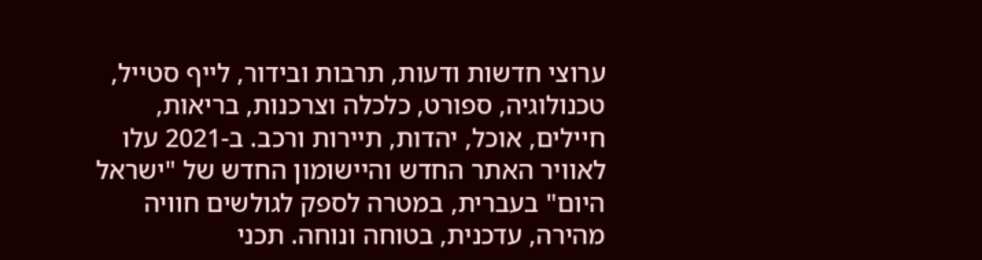ערוצי חדשות ודעות, תרבות ובידור, לייף סטייל, טכנולוגיה, ספורט, כלכלה וצרכנות, בריאות, חיילים, אוכל, יהדות, תיירות ורכב. ב-2021 עלו לאוויר האתר החדש והיישומון החדש של "ישראל היום" בעברית, במטרה לספק לגולשים חוויה מהירה, עדכנית, בטוחה ונוחה. תכני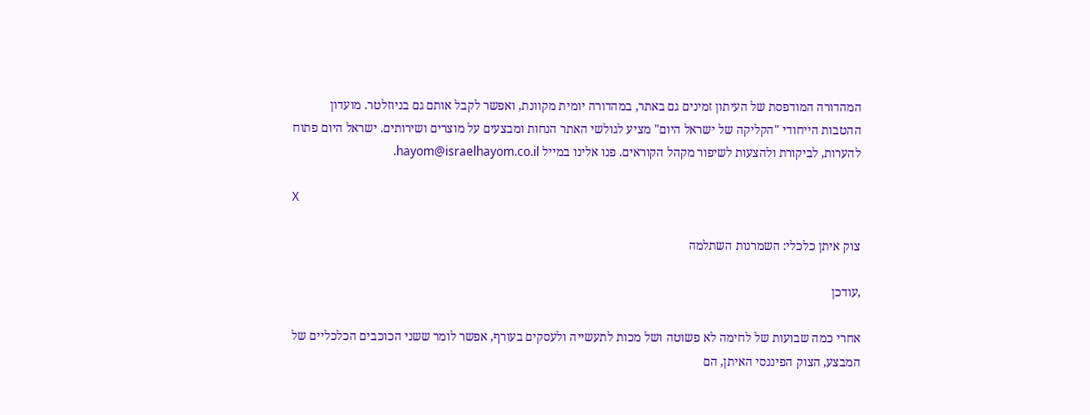המהדורה המודפסת של העיתון זמינים גם באתר, במהדורה יומית מקוונת, ואפשר לקבל אותם גם בניוזלטר. מועדון ההטבות הייחודי "הקליקה של ישראל היום" מציע לגולשי האתר הנחות ומבצעים על מוצרים ושירותים. ישראל היום פתוח להערות, לביקורת ולהצעות לשיפור מקהל הקוראים. פנו אלינו במייל hayom@israelhayom.co.il.

X

צוק איתן כלכלי: השמרנות השתלמה

,עודכן

אחרי כמה שבועות של לחימה לא פשוטה ושל מכות לתעשייה ולעסקים בעורף, אפשר לומר ששני הכוכבים הכלכליים של המבצע, הצוק הפיננסי האיתן, הם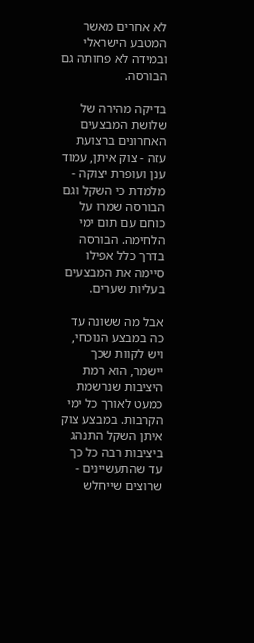לא אחרים מאשר המטבע הישראלי ובמידה לא פחותה גם הבורסה.

בדיקה מהירה של שלושת המבצעים האחרונים ברצועת עזה - צוק איתן, עמוד ענן ועופרת יצוקה - מלמדת כי השקל וגם הבורסה שמרו על כוחם עם תום ימי הלחימה. הבורסה בדרך כלל אפילו סיימה את המבצעים בעליות שערים.

אבל מה ששונה עד כה במבצע הנוכחי, ויש לקוות שכך יישמר, הוא רמת היציבות שנרשמת כמעט לאורך כל ימי הקרבות. במבצע צוק איתן השקל התנהג ביציבות רבה כל כך עד שהתעשיינים - שרוצים שייחלש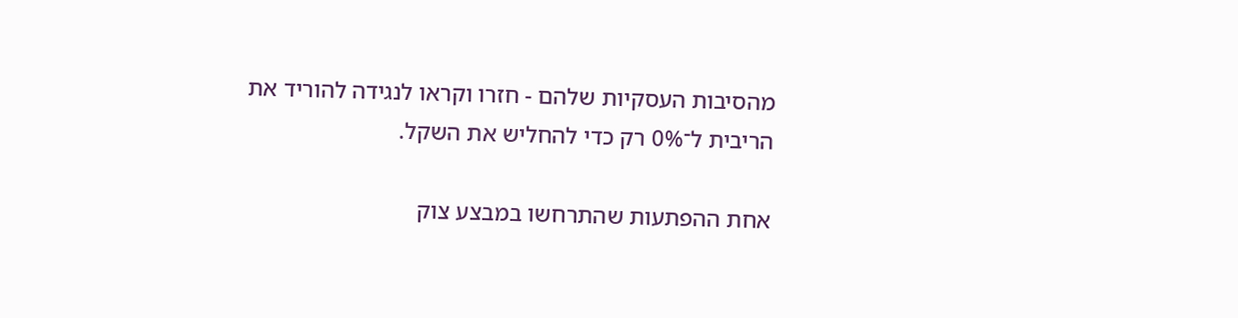מהסיבות העסקיות שלהם - חזרו וקראו לנגידה להוריד את הריבית ל־0% רק כדי להחליש את השקל.

אחת ההפתעות שהתרחשו במבצע צוק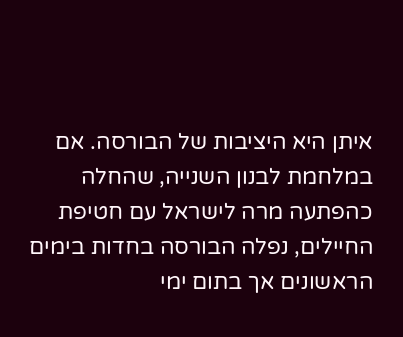איתן היא היציבות של הבורסה. אם במלחמת לבנון השנייה, שהחלה כהפתעה מרה לישראל עם חטיפת החיילים, נפלה הבורסה בחדות בימים הראשונים אך בתום ימי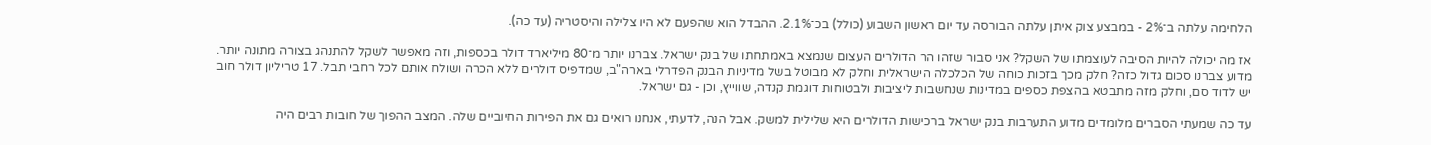הלחימה עלתה ב־2% - במבצע צוק איתן עלתה הבורסה עד יום ראשון השבוע (כולל) בכ־2.1%. ההבדל הוא שהפעם לא היו צלילה והיסטריה (עד כה).

אז מה יכולה להיות הסיבה לעוצמתו של השקל? אני סבור שזהו הר הדולרים העצום שנמצא באמתחתו של בנק ישראל. צברנו יותר מ־80 מיליארד דולר בכספות, וזה מאפשר לשקל להתנהג בצורה מתונה יותר. מדוע צברנו סכום גדול כזה? חלק מכך בזכות כוחה של הכלכלה הישראלית וחלק לא מבוטל בשל מדיניות הבנק הפדרלי בארה"ב, שמדפיס דולרים ללא הכרה ושולח אותם לכל רחבי תבל. 17 טריליון דולר חוב יש לדוד סם, וחלק מזה מתבטא בהצפת כספים במדינות שנחשבות ליציבות ולבטוחות דוגמת קנדה, שווייץ, וכן - גם ישראל.

עד כה שמעתי הסברים מלומדים מדוע התערבות בנק ישראל ברכישות הדולרים היא שלילית למשק. אבל הנה, לדעתי, אנחנו רואים גם את הפירות החיוביים שלה. המצב ההפוך של חובות רבים היה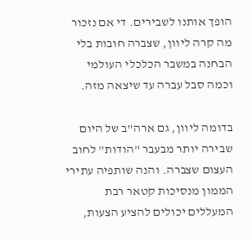הופך אותנו לשבירים. די אם נזכור מה קרה ליוון, שצברה חובות בלי הבחנה במשבר הכלכלי העולמי וכמה סבל עברה עד שיצאה מזה.

בדומה ליוון, גם ארה"ב של היום שבירה יותר מבעבר "הודות" לחוב העצום שצברה. והנה שותפיה עתירי הממון מנסיכות קטאר רבת המעללים יכולים להציע הצעות,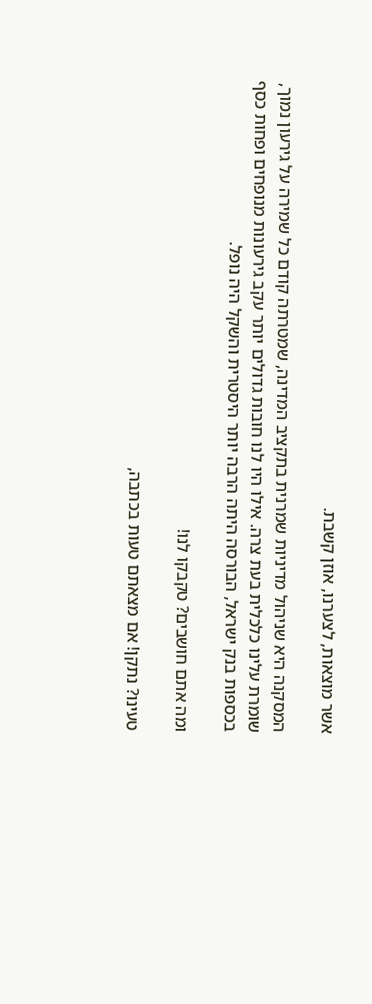אשר מוצאות, לצערנו, אוזן קשבת.

המסקנה היא שניהול מדיניות שמרנית בתקציב המדינה, שמטרתה קודם כל שמירה על גירעון נמוך, שומרת עלינו כלכלית בעת צרה. אילו היו לנו חובות גדולים יותר עקב גירעונות מנופחים ופחות כסף בכספות בנק ישראל, הבורסה היתה הרבה יותר היסטרית והשקל היה נופל.

ומה אתם חושבים? טקבקו לנו!

טעינו? נתקן! אם מצאתם טעות בכתבה,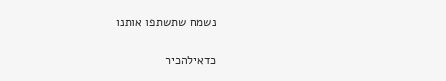נשמח שתשתפו אותנו

כדאילהכיר